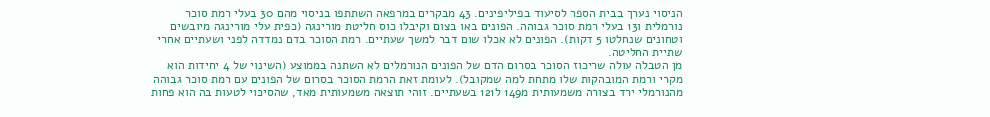הניסוי נערך בבית הספר לסיעוד בפיליפינים. 43 מבקרים במרפאה השתתפו בניסוי מהם 30 בעלי רמת סוכר נורמלית ו13 בעלי רמת סוכר גבוהה. הפונים באו בצום וקיבלו כוס חליטת מורינגה (כפית עלי מורינגה מיובשים וטחונים שנחלטו 5 דקות). הפונים לא אכלו שום דבר למשך שעתיים. רמת הסוכר בדם נמדדה לפני ושעתיים אחרי שתיית החליטה.
מן הטבלה עולה שריכוז הסוכר בסרום הדם של הפונים הנורמלים לא השתנה בממוצע (השינוי של 4 יחידות הוא מקרי ורמת המובהקות שלו מתחת למה שמקובל). לעומת זאת הרמת הסוכר בסרום של הפונים עם רמת סוכר גבוהה מהנורמלי ירד בצורה משמעותית מ149 ל121 בשעתיים. זוהי תוצאה משמעותית מאד, שהסיכוי לטעות בה הוא פחות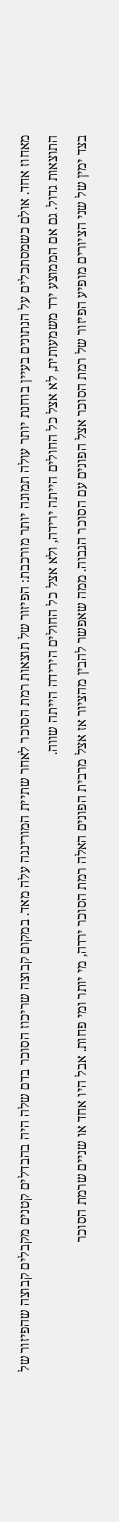מאחוז אחד. אולם כשמסתכלים על הנתונים בעיין בוחנת יותר עולה תמונה יותר מורכבת: הפיזור של תוצאות רמת הסוכר לאחר שתיית המורינגה עלה מאד. במקום קבוצה שריכוז הסוכר בדם שלה היה בהבדלים קטנים מקבלים קבוצה שהפיזור של התוצאות גדול. גם אם הממוצע ירד משמעותית, לא אצל כל החולים הייתה ירידה, ולא אצל כל החולים הירידה הייתה שווה.
בצד ימין של שני הציורים מופיע הפיזור של רמת הסוכר אצל הפונים עם הסוכר הגבוה. ממה שאפשר להבין מהציור אז אצל מרבית הפונים האלה רמת הסוכר ירדה, מי יותר ומי פחות. אבל היו אחד או שניים שרמת הסוכר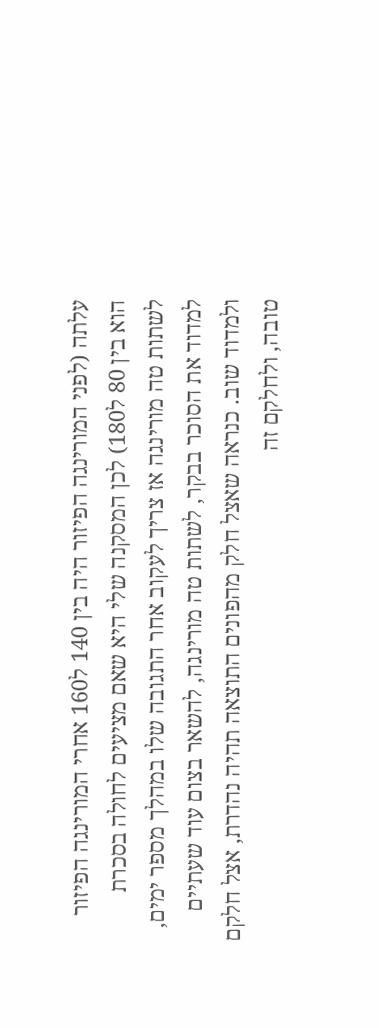עלתה (לפני המורינגה הפיזור היה בין 140 ל160 אחרי המורינגה הפיזור הוא בין 80 ל180) לכן המסקנה שלי היא שאם מציעים לחולה בסכרת לשתות טה מורינגה אז צריך לעקוב אחר התגובה שלו במהלך מספר ימים, למדוד את הסוכר בבקר, לשתות טה מורינגה, להשאר בצום עוד שעתיים ולמדוד שוב. כנראה שאצל חלק מהפונים התוצאה תהיה נהדרת, אצל חלקם טובה, ולחלקם זה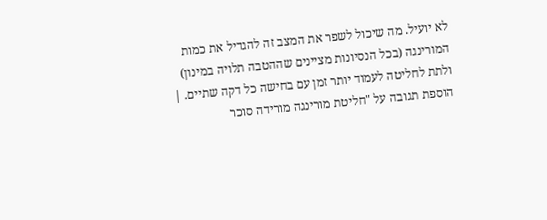לא יועיל. מה שיכול לשפר את המצב זה להגדיל את כמות המורינגה (בכל הנסיונות מציינים שההטבה תלויה במינון) ולתת לחליטה לעמוד יותר זמן עם בחישה כל דקה שתיים. |
הוספת תגובה על "חליטת מורינגה מורידה סוכר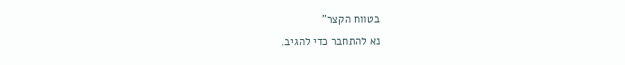בטווח הקצר"
נא להתחבר כדי להגיב.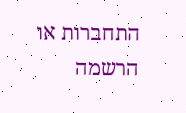התחברות או הרשמה